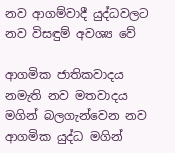නව ආගම්වාදී යුද්ධවලට නව විසඳුම් අවශ්‍ය වේ

ආගමික ජාතිකවාදය නමැති නව මතවාදය මගින් බලගැන්වෙන නව ආගමික යුද්ධ මගින්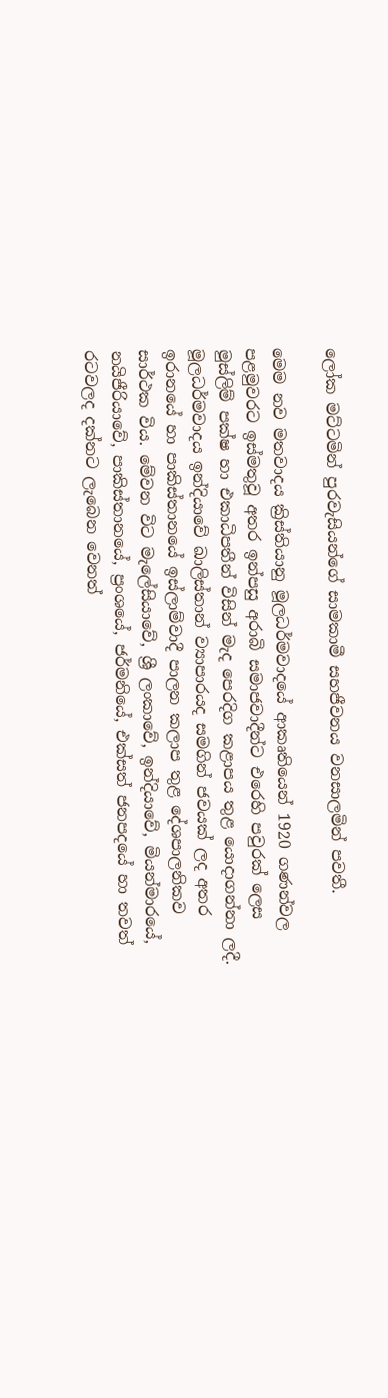ලෝක මට්ටමින් පුරවැසියන්ගේ සාමකාමී සහජීවනය වනසාලමින් පවතී.

මෙම නව මතවාදය ක්‍රිස්තියානු මූලධර්මවාදයේ ආකෘතියෙන් 1920 ගණන්වල පළමුවරට ඉස්මතුවූ අතර ඉන්පසු අරාබි සමාජවාදීන්ට එරෙහි පවුරක් ලෙස මුස්ලිම් පක්ෂ හා එකාධිපතීන් විසින් මැද පෙරදිග කළාපය තුළ යොදාගන්නා ලදී. මූලධර්මවාදය ඉන්දියාවේ ඛාලිස්තාන් ව්‍යාපාරයද සමගින් ජවයක් ලද අතර ඉරානයේ හා පාකිස්තානයේ ඉස්ලාම්වාදී පාලන කලාප තුළ දේශපාලනිකව සාර්ථක විය. මේවන විට මැලේසියාවේ, ශ්‍රී ලංකාවේ, ඉන්දියාවේ, මියන්මාරයේ, නයිජීරියාවේ, පාකිස්තානයේ, ප්‍රංශයේ, ජර්මනියේ, එක්සත් ජනපදයේ හා තවත් රටවලද දක්නට ලැබෙන වෙනත්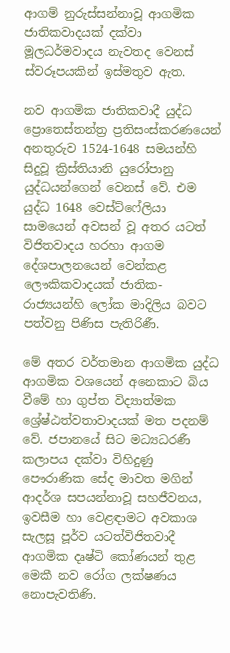ආගම් නුරුස්සන්නාවූ ආගමික ජාතිකවාදයක් දක්වා මූලධර්මවාදය නැවතද වෙනස් ස්වරූපයකින් ඉස්මතුව ඇත.

නව ආගමික ජාතිකවාදී යුද්ධ  ප්‍රොතෙස්තන්ත්‍ර ප්‍රතිසංස්කරණයෙන් අනතුරුව 1524-1648 සමයන්හි සිදුවූ ක්‍රිස්තියානි යුරෝපානු යුද්ධයන්ගෙන් වෙනස් වේ. එම යුද්ධ 1648 වෙස්ට්ෆේලියා සාමයෙන් අවසන් වූ අතර යටත් විජිතවාදය හරහා ආගම දේශපාලනයෙන් වෙන්කළ ලෞකිකවාදයක් ජාතික-රාජ්‍යයන්හි ලෝක මාදිලිය බවට පත්වනු පිණිස පැතිරිණී.

මේ අතර වර්තමාන ආගමික යුද්ධ ආගමික වශයෙන් අනෙකාට බිය වීමේ හා ගුප්ත විද්‍යාත්මක ශ්‍රේෂ්ඨත්වතාවාදයක් මත පදනම් වේ. ජපානයේ සිට මධ්‍යධරණී කලාපය දක්වා විහිදුණු පෞරාණික සේද මාවත මගින් ආදර්ශ සපයන්නාවූ සහජීවනය, ඉවසීම හා වෙළඳාමට අවකාශ සැලසූ පූර්ව යටත්විජිතවාදී ආගමික දෘෂ්ටි කෝණයන් තුළ මෙකී නව රෝග ලක්ෂණය නොපැවතිණි.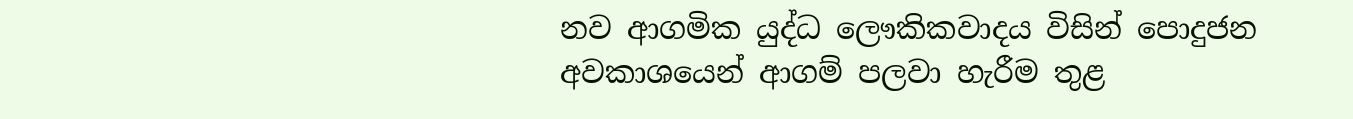නව ආගමික යුද්ධ ලෞකිකවාදය විසින් පොදුජන අවකාශයෙන් ආගම් පලවා හැරීම තුළ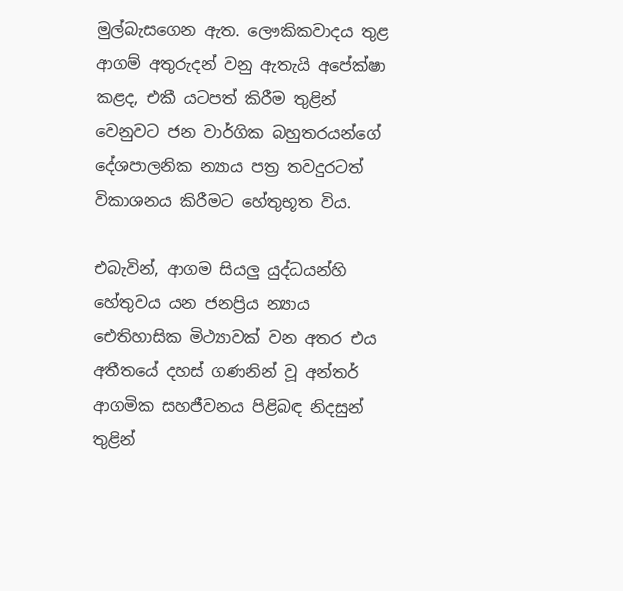මුල්බැසගෙන ඇත. ලෞකිකවාදය තුළ ආගම් අතුරුදන් වනු ඇතැයි අපේක්ෂා කළද, එකී යටපත් කිරීම තුළින් වෙනුවට ජන වාර්ගික බහුතරයන්ගේ දේශපාලනික න්‍යාය පත්‍ර තවදුරටත් විකාශනය කිරීමට හේතුභූත විය.

එබැවින්, ආගම සියලු යුද්ධයන්හි හේතුවය යන ජනප්‍රිය න්‍යාය ඓතිහාසික මිථ්‍යාවක් වන අතර එය අතීතයේ දහස් ගණනින් වූ අන්තර් ආගමික සහජීවනය පිළිබඳ නිදසුන් තුළින්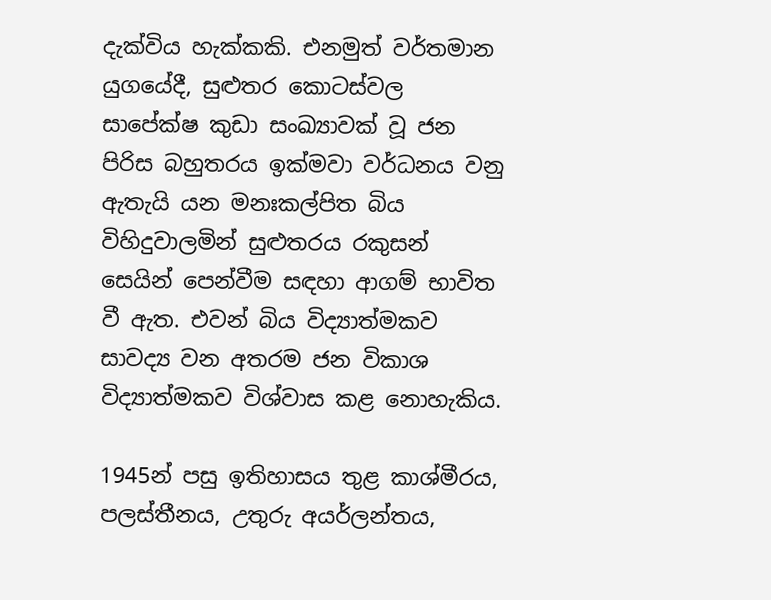දැක්විය හැක්කකි. එනමුත් වර්තමාන යුගයේදී, සුළුතර කොටස්වල සාපේක්ෂ කුඩා සංඛ්‍යාවක් වූ ජන පිරිස බහුතරය ඉක්මවා වර්ධනය වනු ඇතැයි යන මනඃකල්පිත බිය විහිදුවාලමින් සුළුතරය රකුසන් සෙයින් පෙන්වීම සඳහා ආගම් භාවිත වී ඇත. එවන් බිය විද්‍යාත්මකව සාවද්‍ය වන අතරම ජන විකාශ විද්‍යාත්මකව විශ්වාස කළ නොහැකිය.

1945න් පසු ඉතිහාසය තුළ කාශ්මීරය, පලස්තීනය, උතුරු අයර්ලන්තය,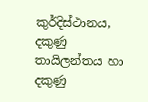කුර්දිස්ථානය, දකුණු තායිලන්තය හා දකුණු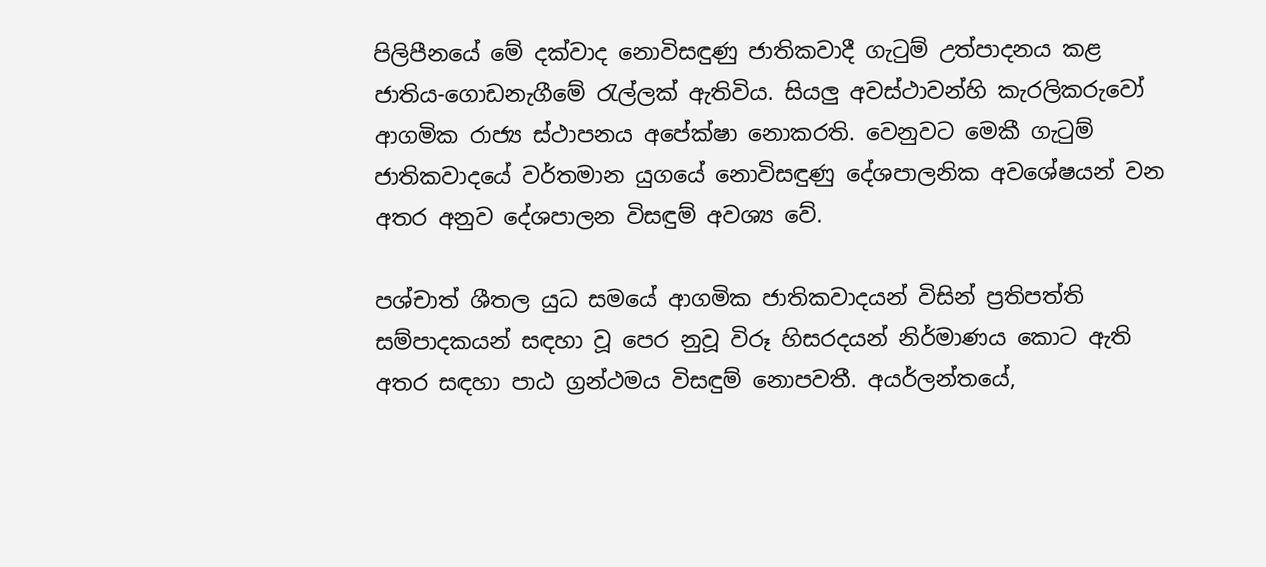පිලිපීනයේ මේ දක්වාද නොවිසඳුණු ජාතිකවාදී ගැටුම් උත්පාදනය කළ ජාතිය-ගොඩනැගීමේ රැල්ලක් ඇතිවිය. සියලු අවස්ථාවන්හි කැරලිකරුවෝ ආගමික රාජ්‍ය ස්ථාපනය අපේක්ෂා නොකරති. වෙනුවට මෙකී ගැටුම් ජාතිකවාදයේ වර්තමාන යුගයේ නොවිසඳුණු දේශපාලනික අවශේෂයන් වන අතර අනුව දේශපාලන විසඳුම් අවශ්‍ය වේ.

පශ්චාත් ශීතල යුධ සමයේ ආගමික ජාතිකවාදයන් විසින් ප්‍රතිපත්ති සම්පාදකයන් සඳහා වූ පෙර නුවූ විරූ හිසරදයන් නිර්මාණය කොට ඇති අතර සඳහා පාඨ ග්‍රන්ථමය විසඳුම් නොපවතී. අයර්ලන්තයේ,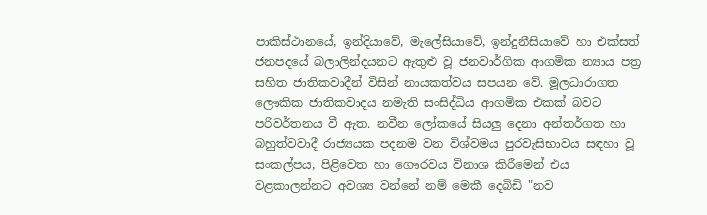පාකිස්ථානයේ, ඉන්දියාවේ, මැලේසියාවේ, ඉන්දුනීසියාවේ හා එක්සත් ජනපදයේ බලාලින්දයනට ඇතුළු වූ ජනවාර්ගික ආගමික න්‍යාය පත්‍ර සහිත ජාතිකවාදීන් විසින් නායකත්වය සපයන වේ. මූලධාරාගත ලෞකික ජාතිකවාදය නමැති සංසිද්ධිය ආගමික එකක් බවට පරිවර්තනය වී ඇත. නවීන ලෝකයේ සියලු දෙනා අන්තර්ගත හා බහුත්වවාදී රාජ්‍යයක පදනම වන විශ්වමය පුරවැසිභාවය සඳහා වූ සංකල්පය, පිළිවෙත හා ගෞරවය විනාශ කිරීමෙන් එය වළකාලන්නට අවශ්‍ය වන්නේ නම් මෙකී දෙබිඩි "නව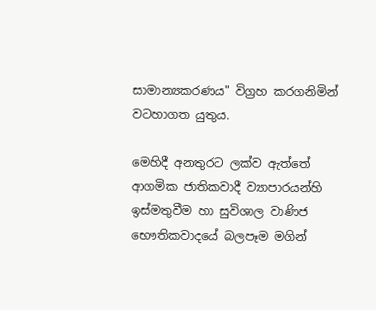සාමාන්‍යකරණය" විග්‍රහ කරගනිමින් වටහාගත යුතුය.

මෙහිදී අනතුරට ලක්ව ඇත්තේ ආගමික ජාතිකවාදී ව්‍යාපාරයන්හි ඉස්මතුවීම හා සුවිශාල වාණිජ භෞතිකවාදයේ බලපෑම මගින්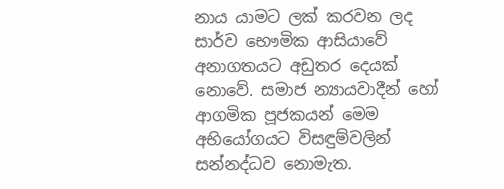නාය යාමට ලක් කරවන ලද සාර්ව භෞමික ආසියාවේ අනාගතයට අඩුතර දෙයක් නොවේ. සමාජ න්‍යායවාදීන් හෝ ආගමික පූජකයන් මෙම අභියෝගයට විසඳුම්වලින් සන්නද්ධව නොමැත.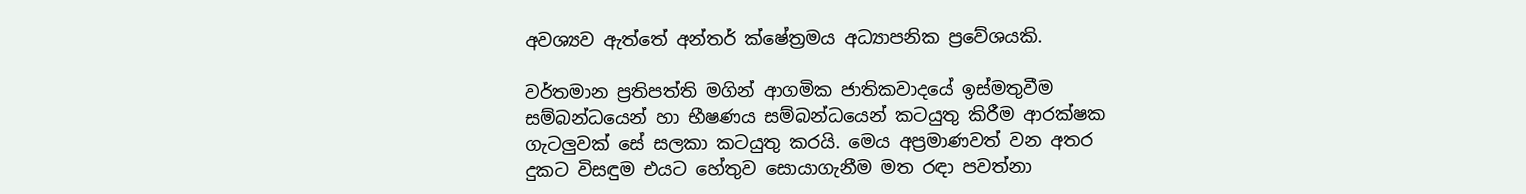අවශ්‍යව ඇත්තේ අන්තර් ක්ෂේත්‍රමය අධ්‍යාපනික ප්‍රවේශයකි.

වර්තමාන ප්‍රතිපත්ති මගින් ආගමික ජාතිකවාදයේ ඉස්මතුවීම සම්බන්ධයෙන් හා භීෂණය සම්බන්ධයෙන් කටයුතු කිරීම ආරක්ෂක ගැටලුවක් සේ සලකා කටයුතු කරයි. මෙය අප්‍රමාණවත් වන අතර දුකට විසඳුම එයට හේතුව සොයාගැනීම මත රඳා පවත්නා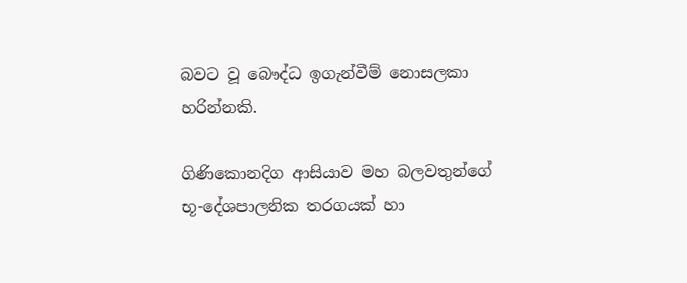බවට වූ බෞද්ධ ඉගැන්වීම් නොසලකා හරින්නකි.

ගිණිකොනදිග ආසියාව මහ බලවතුන්ගේ භූ-දේශපාලනික තරගයක් හා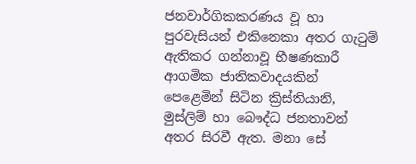ජනවාර්ගිකකරණය වූ හා පුරවැසියන් එකිනෙකා අතර ගැටුම් ඇතිකර ගන්නාවූ භීෂණකාරී ආගමික ජාතිකවාදයකින් පෙළෙමින් සිටින ක්‍රිස්තියානි, මුස්ලිම් හා බෞද්ධ ජනතාවන් අතර සිරවී ඇත. මනා සේ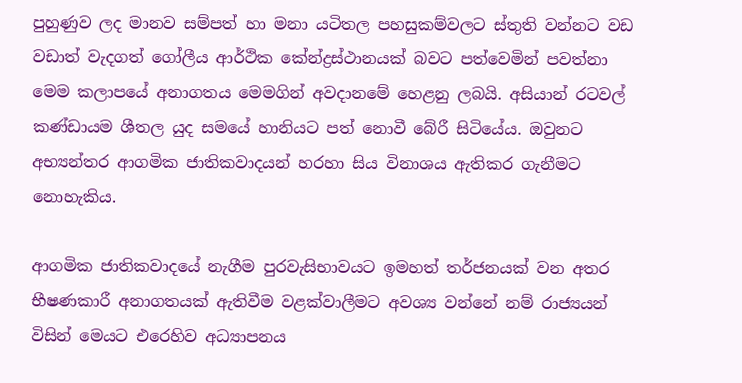පුහුණුව ලද මානව සම්පත් හා මනා යටිතල පහසුකම්වලට ස්තුති වන්නට වඩ වඩාත් වැදගත් ගෝලීය ආර්ථික කේන්ද්‍රස්ථානයක් බවට පත්වෙමින් පවත්නා මෙම කලාපයේ අනාගතය මෙමගින් අවදානමේ හෙළනු ලබයි. අසියාන් රටවල් කණ්ඩායම ශීතල යුද සමයේ හානියට පත් නොවී බේරී සිටියේය. ඔවුනට අභ්‍යන්තර ආගමික ජාතිකවාදයන් හරහා සිය විනාශය ඇතිකර ගැනීමට නොහැකිය.

ආගමික ජාතිකවාදයේ නැගීම පුරවැසිභාවයට ඉමහත් තර්ජනයක් වන අතර භීෂණකාරී අනාගතයක් ඇතිවීම වළක්වාලීමට අවශ්‍ය වන්නේ නම් රාජ්‍යයන් විසින් මෙයට එරෙහිව අධ්‍යාපනය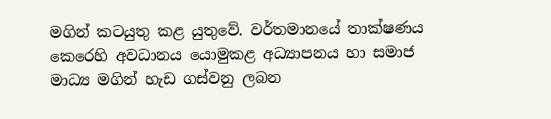මගින් කටයුතු කළ යුතුවේ. වර්තමානයේ තාක්ෂණය කෙරෙහි අවධානය යොමුකළ අධ්‍යාපනය හා සමාජ මාධ්‍ය මගින් හැඩ ගස්වනු ලබන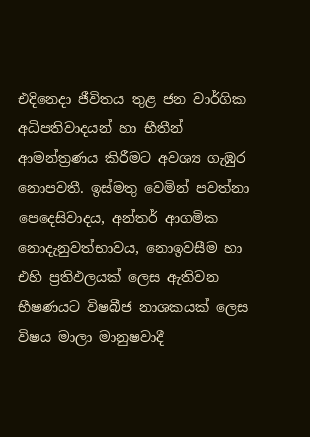එදිනෙදා ජීවිතය තුළ ජන වාර්ගික අධිපතිවාදයන් හා භීතීන් ආමන්ත්‍රණය කිරීමට අවශ්‍ය ගැඹුර නොපවතී. ඉස්මතු වෙමින් පවත්නා පෙදෙසිවාදය, අන්තර් ආගමික නොදැනුවත්භාවය, නොඉවසීම හා එහි ප්‍රතිඵලයක් ලෙස ඇතිවන භීෂණයට විෂබීජ නාශකයක් ලෙස විෂය මාලා මානුෂවාදී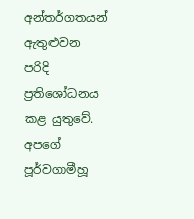අන්තර්ගතයන් ඇතුළුවන පරිදි ප්‍රතිශෝධනය කළ යුතුවේ. අපගේ පූර්වගාමීහූ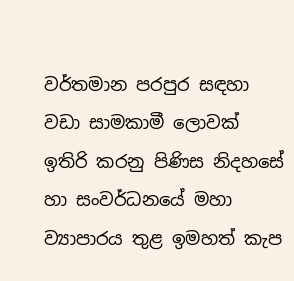වර්තමාන පරපුර සඳහා වඩා සාමකාමී ලොවක් ඉතිරි කරනු පිණිස නිදහසේ හා සංවර්ධනයේ මහා ව්‍යාපාරය තුළ ඉමහත් කැප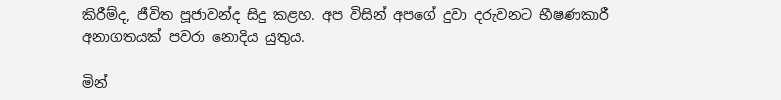කිරීම්ද, ජීවිත පූජාවන්ද සිදු කළහ. අප විසින් අපගේ දුවා දරුවනට භීෂණකාරී අනාගතයක් පවරා නොදිය යුතුය.

මින්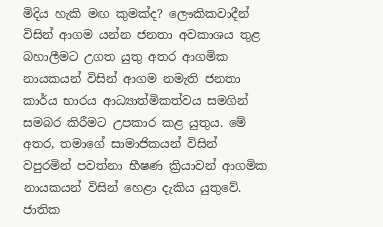මිදිය හැකි මඟ කුමක්ද? ලෞකිකවාදීන් විසින් ආගම යන්න ජනතා අවකාශය තුළ බහාලීමට උගත යුතු අතර ආගමික නායකයන් විසින් ආගම නමැති ජනතා කාර්ය භාරය ආධ්‍යාත්මිකත්වය සමගින් සමබර කිරීමට උපකාර කළ යුතුය. මේ අතර, තමාගේ සාමාජිකයන් විසින් වපුරමින් පවත්නා භීෂණ ක්‍රියාවන් ආගමික නායකයන් විසින් හෙළා දැකිය යුතුවේ. ජාතික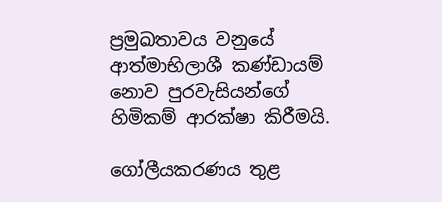ප්‍රමුඛතාවය වනුයේ ආත්මාභිලාශී කණ්ඩායම් නොව පුරවැසියන්ගේ හිමිකම් ආරක්ෂා කිරීමයි.

ගෝලීයකරණය තුළ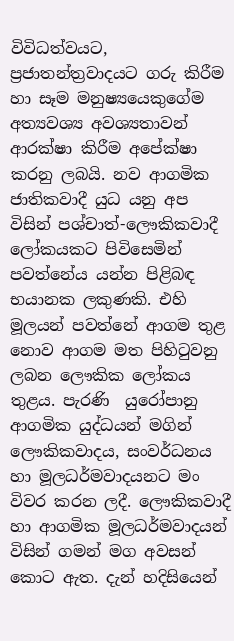විවිධත්වයට, ප්‍රජාතන්ත්‍රවාදයට ගරු කිරීම හා සෑම මනුෂ්‍යයෙකුගේම අත්‍යවශ්‍ය අවශ්‍යතාවන් ආරක්ෂා කිරීම අපේක්ෂා කරනු ලබයි. නව ආගමික ජාතිකවාදී යුධ යනු අප විසින් පශ්චාත්-ලෞකිකවාදී ලෝකයකට පිවිසෙමින් පවත්නේය යන්න පිළිබඳ භයානක ලකුණකි. එහි මූලයන් පවත්නේ ආගම තුළ නොව ආගම මත පිහිටුවනු ලබන ලෞකික ලෝකය තුළය. පැරණි  යුරෝපානු ආගමික යුද්ධයන් මගින් ලෞකිකවාදය, සංවර්ධනය හා මූලධර්මවාදයනට මං විවර කරන ලදී. ලෞකිකවාදී හා ආගමික මූලධර්මවාදයන් විසින් ගමන් මග අවසන් කොට ඇත. දැන් හදිසියෙන්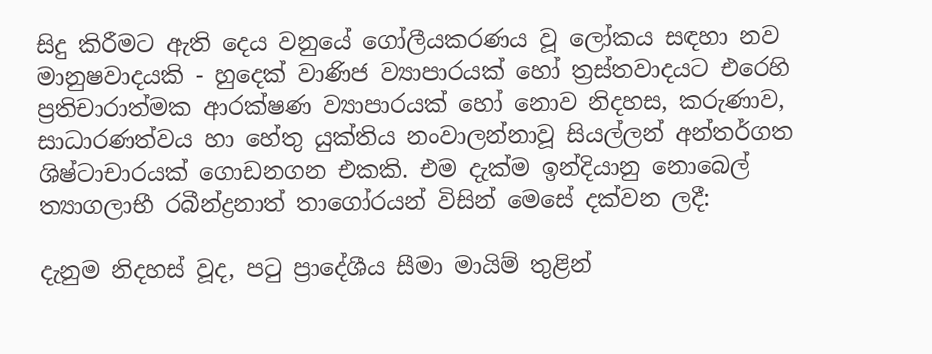සිදු කිරීමට ඇති දෙය වනුයේ ගෝලීයකරණය වූ ලෝකය සඳහා නව මානුෂවාදයකි - හුදෙක් වාණිජ ව්‍යාපාරයක් හෝ ත්‍රස්තවාදයට එරෙහි ප්‍රතිචාරාත්මක ආරක්ෂණ ව්‍යාපාරයක් හෝ නොව නිදහස, කරුණාව, සාධාරණත්වය හා හේතු යුක්තිය නංවාලන්නාවූ සියල්ලන් අන්තර්ගත ශිෂ්ටාචාරයක් ගොඩනගන එකකි. එම දැක්ම ඉන්දියානු නොබෙල් ත්‍යාගලාභී රබීන්ද්‍රනාත් තාගෝරයන් විසින් මෙසේ දක්වන ලදී:

දැනුම නිදහස් වූද, පටු ප්‍රාදේශීය සීමා මායිම් තුළින්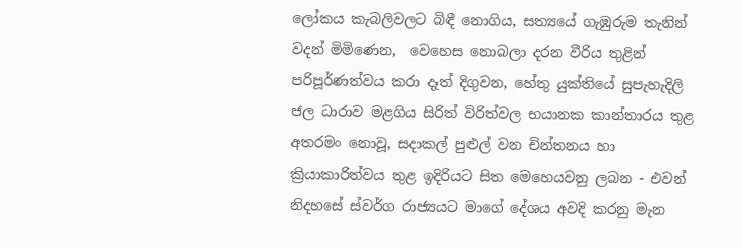ලෝකය කැබලිවලට බිඳී නොගිය, සත්‍යයේ ගැඹුරුම තැනින් වදන් මිමිණෙන,  වෙහෙස නොබලා දරන වීරිය තුළින් පරිපූර්ණත්වය කරා දෑත් දිගුවන, හේතු යුක්තියේ සුපැහැදිලි ජල ධාරාව මළගිය සිරිත් විරිත්වල භයානක කාන්තාරය තුළ අතරමං නොවූ, සදාකල් පුළුල් වන චින්තනය හා ක්‍රියාකාරිත්වය තුළ ඉදිරියට සිත මෙහෙයවනු ලබන - එවන් නිදහසේ ස්වර්ග රාජ්‍යයට මාගේ දේශය අවදි කරනු මැන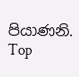පියාණනි.
Top